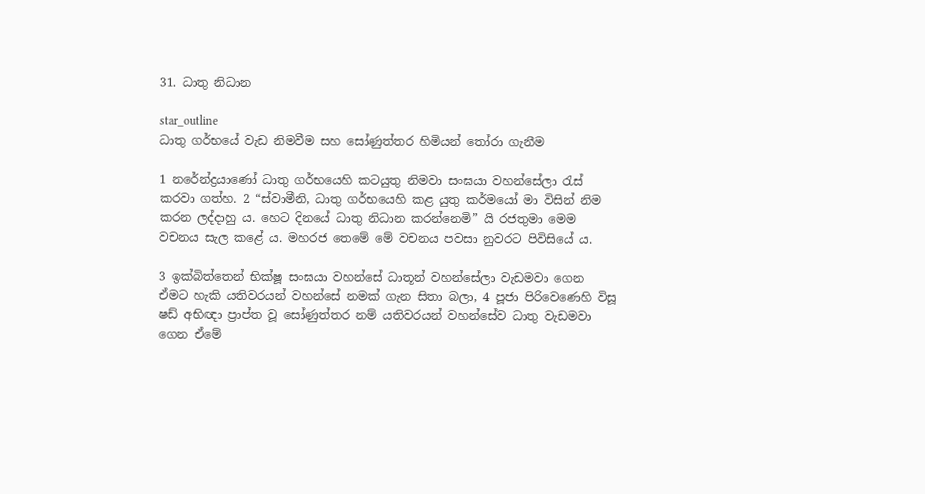31. ධාතු නිධාන

star_outline
ධාතු ගර්භයේ වැඩ නිමවීම සහ සෝණුත්තර හිමියන් තෝරා ගැනීම

1 නරේන්ද්‍රයාණෝ ධාතු ගර්භයෙහි කටයුතු නිමවා සංඝයා වහන්සේලා රැස් කරවා ගත්හ. 2 “ස්වාමීනි, ධාතු ගර්භයෙහි කළ යුතු කර්මයෝ මා විසින් නිම කරන ලද්දාහු ය. හෙට දිනයේ ධාතු නිධාන කරන්නෙමි” යි රජතුමා මෙම වචනය සැල කළේ ය. මහරජ තෙමේ මේ වචනය පවසා නුවරට පිවිසියේ ය.

3 ඉක්බිත්තෙන් භික්ෂූ සංඝයා වහන්සේ ධාතූන් වහන්සේලා වැඩමවා ගෙන ඒමට හැකි යතිවරයන් වහන්සේ නමක් ගැන සිතා බලා, 4 පූජා පිරිවෙණෙහි විසූ ෂඩ් අභිඥා ප්‍රාප්ත වූ සෝණුත්තර නම් යතිවරයන් වහන්සේව ධාතු වැඩමවා ගෙන ඒමේ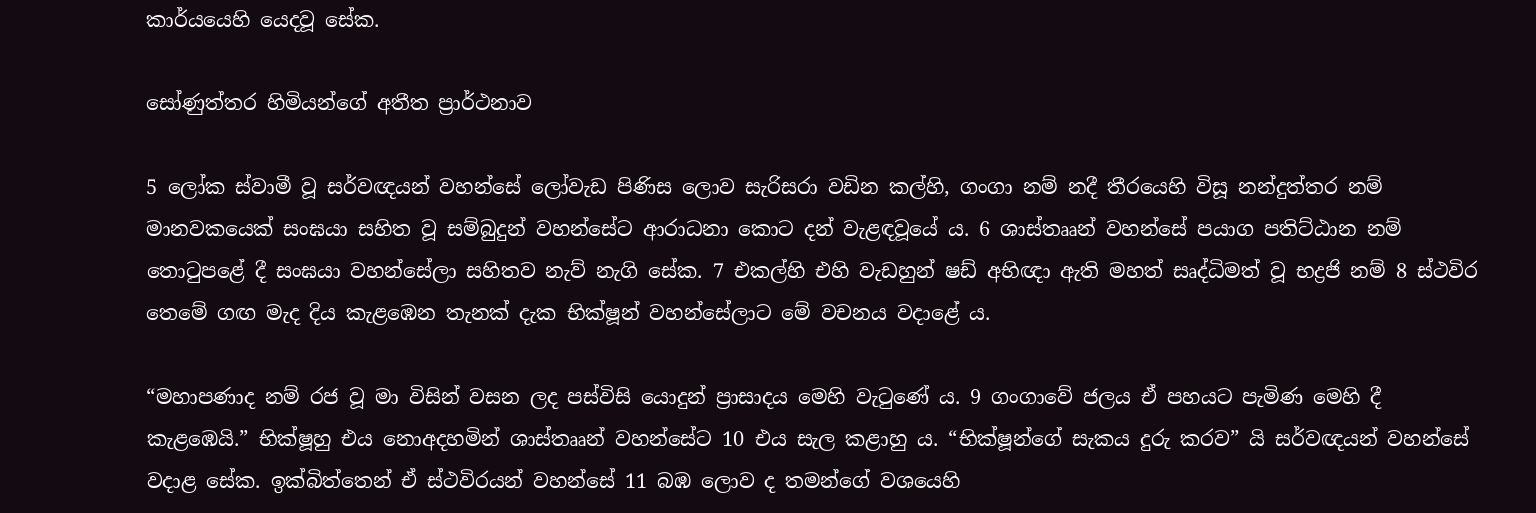කාර්යයෙහි යෙදවූ සේක.

සෝණුත්තර හිමියන්ගේ අතීත ප්‍රාර්ථනාව

5 ලෝක ස්වාමී වූ සර්වඥයන් වහන්සේ ලෝවැඩ පිණිස ලොව සැරිසරා වඩින කල්හි, ගංගා නම් නදී තීරයෙහි විසූ නන්දුත්තර නම් මානවකයෙක් සංඝයා සහිත වූ සම්බුදුන් වහන්සේට ආරාධනා කොට දන් වැළඳවූයේ ය. 6 ශාස්තෲන් වහන්සේ පයාග පතිට්ඨාන නම් තොටුපළේ දී සංඝයා වහන්සේලා සහිතව නැව් නැගි සේක. 7 එකල්හි එහි වැඩහුන් ෂඩ් අභිඥා ඇති මහත් සෘද්ධිමත් වූ භද්‍රජි නම් 8 ස්ථවිර තෙමේ ගඟ මැද දිය කැළඹෙන තැනක් දැක භික්ෂූන් වහන්සේලාට මේ වචනය වදාළේ ය.

“මහාපණාද නම් රජ වූ මා විසින් වසන ලද පස්විසි යොදුන් ප්‍රාසාදය මෙහි වැටුණේ ය. 9 ගංගාවේ ජලය ඒ පහයට පැමිණ මෙහි දී කැළඹෙයි.” භික්ෂූහු එය නොඅදහමින් ශාස්තෲන් වහන්සේට 10 එය සැල කළාහු ය. “භික්ෂූන්ගේ සැකය දුරු කරව” යි සර්වඥයන් වහන්සේ වදාළ සේක. ඉක්බිත්තෙන් ඒ ස්ථවිරයන් වහන්සේ 11 බඹ ලොව ද තමන්ගේ වශයෙහි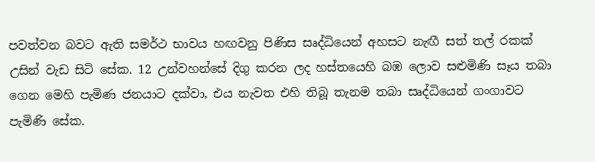පවත්වන බවට ඇති සමර්ථ භාවය හඟවනු පිණිස සෘද්ධියෙන් අහසට නැඟී සත් තල් රකක් උසින් වැඩ සිටි සේක. 12 උන්වහන්සේ දිගු කරන ලද හස්තයෙහි බඹ ලොව සළුමිණි සෑය තබා ගෙන මෙහි පැමිණ ජනයාට දක්වා, එය නැවත එහි තිබූ තැනම තබා සෘද්ධියෙන් ගංගාවට පැමිණි සේක.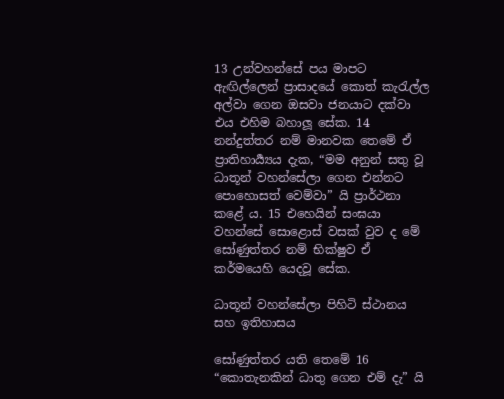13 උන්වහන්සේ පය මාපට ඇඟිල්ලෙන් ප්‍රාසාදයේ කොත් කැරැල්ල අල්වා ගෙන ඔසවා ජනයාට දක්වා එය එහිම බහාලූ සේක. 14 නන්දුත්තර නම් මානවක තෙමේ ඒ ප්‍රාතිහාර්‍ය්‍යය දැක, “මම අනුන් සතු වූ ධාතූන් වහන්සේලා ගෙන එන්නට පොහොසත් වෙම්වා” යි ප්‍රාර්ථනා කළේ ය. 15 එහෙයින් සංඝයා වහන්සේ සොළොස් වසක් වුව ද මේ සෝණුත්තර නම් භික්ෂුව ඒ කර්මයෙහි යෙදවූ සේක.

ධාතූන් වහන්සේලා පිහිටි ස්ථානය සහ ඉතිහාසය

සෝණුත්තර යති තෙමේ 16 “කොතැනකින් ධාතු ගෙන එම් දැ” යි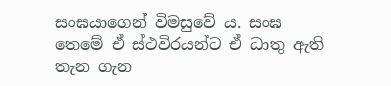සංඝයාගෙන් විමසුවේ ය. සංඝ තෙමේ ඒ ස්ථවිරයන්ට ඒ ධාතු ඇති තැන ගැන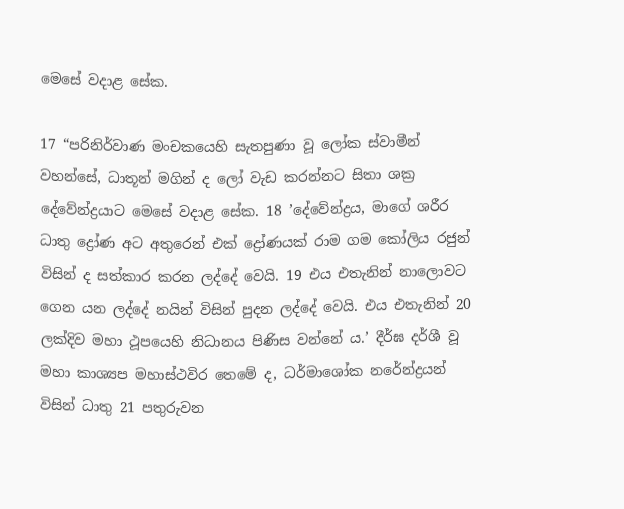මෙසේ වදාළ සේක.

17 “පරිනිර්වාණ මංචකයෙහි සැතපුණා වූ ලෝක ස්වාමීන් වහන්සේ, ධාතූන් මගින් ද ලෝ වැඩ කරන්නට සිතා ශක්‍ර දේවේන්ද්‍රයාට මෙසේ වදාළ සේක. 18 ’දේවේන්ද්‍රය, මාගේ ශරීර ධාතු ද්‍රෝණ අට අතුරෙන් එක් ද්‍රෝණයක් රාම ගම කෝලිය රජුන් විසින් ද සත්කාර කරන ලද්දේ වෙයි. 19 එය එතැනින් නාලොවට ගෙන යන ලද්දේ නයින් විසින් පුදන ලද්දේ වෙයි. එය එතැනින් 20 ලක්දිව මහා ථූපයෙහි නිධානය පිණිස වන්නේ ය.’ දීර්ඝ දර්ශී වූ මහා කාශ්‍යප මහාස්ථවිර තෙමේ ද, ධර්මාශෝක නරේන්ද්‍රයන් විසින් ධාතු 21 පතුරුවන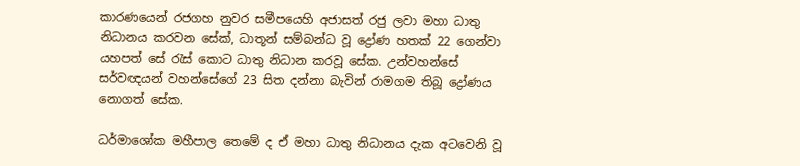කාරණයෙන් රජගහ නුවර සමීපයෙහි අජාසත් රජු ලවා මහා ධාතු නිධානය කරවන සේක්, ධාතූන් සම්බන්ධ වූ ද්‍රෝණ හතක් 22 ගෙන්වා යහපත් සේ රැස් කොට ධාතු නිධාන කරවූ සේක. උන්වහන්සේ සර්වඥයන් වහන්සේගේ 23 සිත දන්නා බැවින් රාමගම තිබූ ද්‍රෝණය නොගත් සේක.

ධර්මාශෝක මහීපාල තෙමේ ද ඒ මහා ධාතු නිධානය දැක අටවෙනි වූ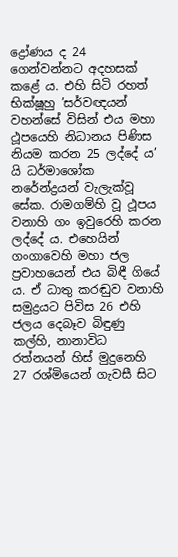ද්‍රෝණය ද 24 ගෙන්වන්නට අදහසක් කළේ ය. එහි සිටි රහත් භික්ෂූහු ’සර්වඥයන් වහන්සේ විසින් එය මහා ථූපයෙහි නිධානය පිණිස නියම කරන 25 ලද්දේ ය’ යි ධර්මාශෝක නරේන්ද්‍රයන් වැලැක්වූ සේක. රාමගම්හි වූ ථූපය වනාහි ගං ඉවුරෙහි කරන ලද්දේ ය. එහෙයින් ගංගාවෙහි මහා ජල ප්‍රවාහයෙන් එය බිඳී ගියේ ය. ඒ ධාතු කරඬුව වනාහි සමුද්‍රයට පිවිස 26 එහි ජලය දෙබෑව බිඳුණු කල්හි, නානාවිධ රත්නයන් හිස් මුදුනෙහි 27 රශ්මියෙන් ගැවසී සිට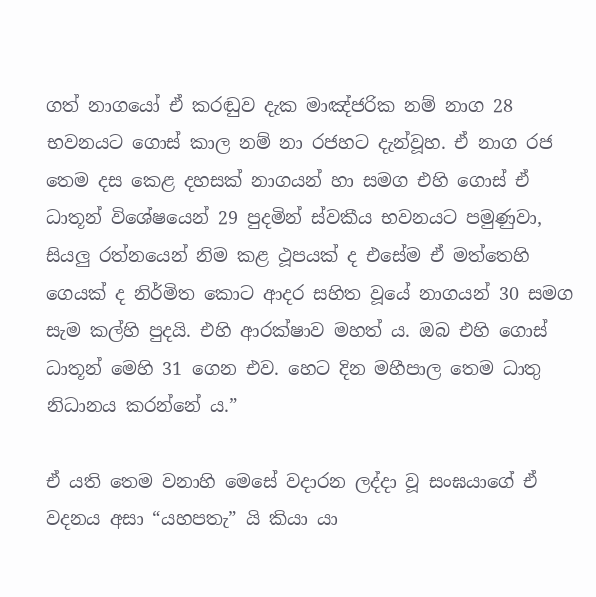ගත් නාගයෝ ඒ කරඬුව දැක මාඤ්ජරික නම් නාග 28 භවනයට ගොස් කාල නම් නා රජහට දැන්වූහ. ඒ නාග රජ තෙම දස කෙළ දහසක් නාගයන් හා සමග එහි ගොස් ඒ ධාතූන් විශේෂයෙන් 29 පුදමින් ස්වකීය භවනයට පමුණුවා, සියලු රත්නයෙන් නිම කළ ථූපයක් ද එසේම ඒ මත්තෙහි ගෙයක් ද නිර්මිත කොට ආදර සහිත වූයේ නාගයන් 30 සමග සැම කල්හි පුදයි. එහි ආරක්ෂාව මහත් ය. ඔබ එහි ගොස් ධාතූන් මෙහි 31 ගෙන එව. හෙට දින මහීපාල තෙම ධාතු නිධානය කරන්නේ ය.”

ඒ යති තෙම වනාහි මෙසේ වදාරන ලද්දා වූ සංඝයාගේ ඒ වදනය අසා “යහපතැ” යි කියා යා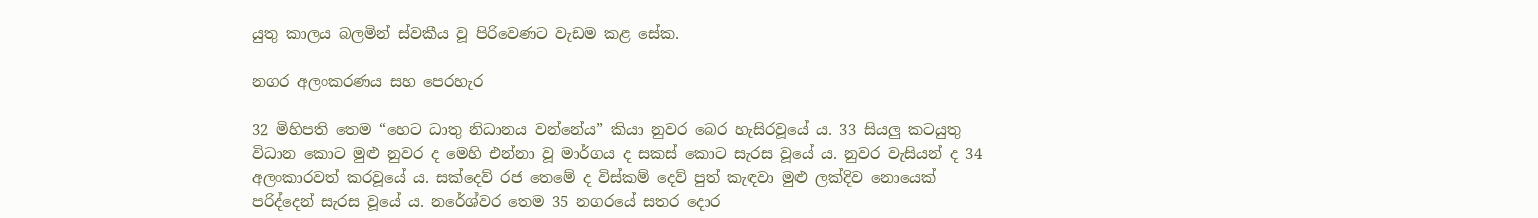යුතු කාලය බලමින් ස්වකීය වූ පිරිවෙණට වැඩම කළ සේක.

නගර අලංකරණය සහ පෙරහැර

32 මිහිපති තෙම “හෙට ධාතු නිධානය වන්නේය” කියා නුවර බෙර හැසිරවූයේ ය. 33 සියලු කටයුතු විධාන කොට මුළු නුවර ද මෙහි එන්නා වූ මාර්ගය ද සකස් කොට සැරස වූයේ ය. නුවර වැසියන් ද 34 අලංකාරවත් කරවූයේ ය. සක්දෙව් රජ තෙමේ ද විස්කම් දෙව් පුත් කැඳවා මුළු ලක්දිව නොයෙක් පරිද්දෙන් සැරස වූයේ ය. නරේශ්වර තෙම 35 නගරයේ සතර දොර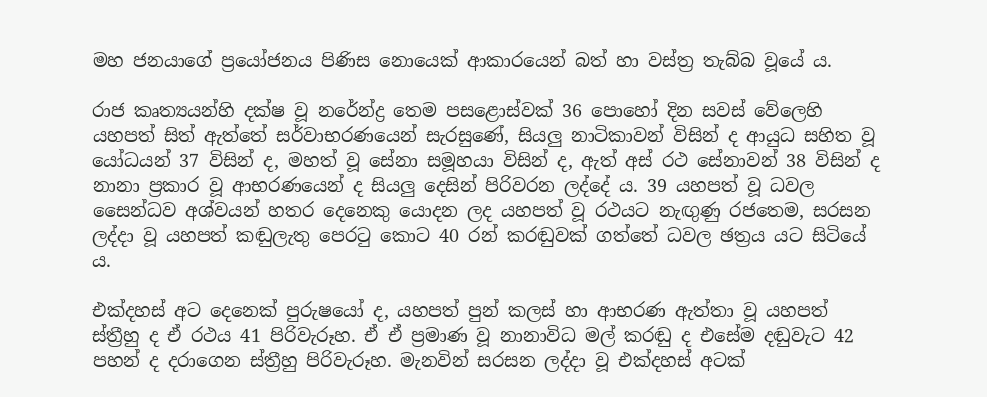මහ ජනයාගේ ප්‍රයෝජනය පිණිස නොයෙක් ආකාරයෙන් බත් හා වස්ත්‍ර තැබ්බ වූයේ ය.

රාජ කෘත්‍යයන්හි දක්ෂ වූ නරේන්ද්‍ර තෙම පසළොස්වක් 36 පොහෝ දින සවස් වේලෙහි යහපත් සිත් ඇත්තේ සර්වාභරණයෙන් සැරසුණේ, සියලු නාටිකාවන් විසින් ද ආයුධ සහිත වූ යෝධයන් 37 විසින් ද, මහත් වූ සේනා සමූහයා විසින් ද, ඇත් අස් රථ සේනාවන් 38 විසින් ද නානා ප්‍රකාර වූ ආභරණයෙන් ද සියලු දෙසින් පිරිවරන ලද්දේ ය. 39 යහපත් වූ ධවල සෛන්ධව අශ්වයන් හතර දෙනෙකු යොදන ලද යහපත් වූ රථයට නැඟුණු රජතෙම, සරසන ලද්දා වූ යහපත් කඬුලැතු පෙරටු කොට 40 රන් කරඬුවක් ගත්තේ ධවල ඡත්‍රය යට සිටියේ ය.

එක්දහස් අට දෙනෙක් පුරුෂයෝ ද, යහපත් පුන් කලස් හා ආභරණ ඇත්තා වූ යහපත් ස්ත්‍රීහු ද ඒ රථය 41 පිරිවැරූහ. ඒ ඒ ප්‍රමාණ වූ නානාවිධ මල් කරඬු ද එසේම දඬුවැට 42 පහන් ද දරාගෙන ස්ත්‍රීහු පිරිවැරූහ. මැනවින් සරසන ලද්දා වූ එක්දහස් අටක්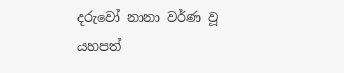දරුවෝ නානා වර්ණ වූ යහපත්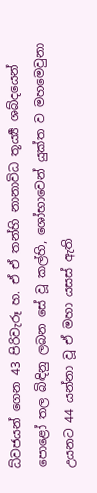ධ්වජයන් ගෙන 43 පිරිවැරූ හ. ඒ ඒ තන්හි නානාවිධ තූර්‍ය්‍ය ශබ්දයෙන් පොළෝ තල බිඳිනු ලබන සේ වූ කල්හි, ශෝභාවෙන් යුක්ත ව මහමෙවුනා උයනට 44 යන්නා වූ ඒ මහා යසස් ඇති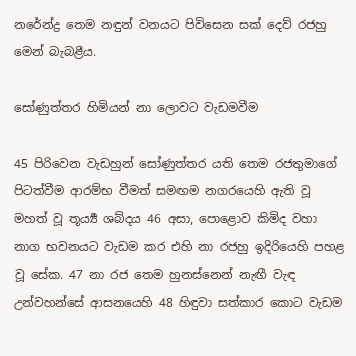නරේන්ද්‍ර තෙම නඳුන් වනයට පිවිසෙන සක් දෙව් රජහු මෙන් බැබළීය.

සෝණුත්තර හිමියන් නා ලොවට වැඩමවීම

45 පිරිවෙන වැඩහුන් සෝණුත්තර යති තෙම රජතුමාගේ පිටත්වීම ආරම්භ වීමත් සමඟම නගරයෙහි ඇති වූ මහත් වූ තූර්‍ය්‍ය ශබ්දය 46 අසා, පොළොව කිමිද වහා නාග භවනයට වැඩම කර එහි නා රජහු ඉදිරියෙහි පහළ වූ සේක. 47 නා රජ තෙම හුනස්නෙන් නැඟී වැඳ උන්වහන්සේ ආසනයෙහි 48 හිඳුවා සත්කාර කොට වැඩම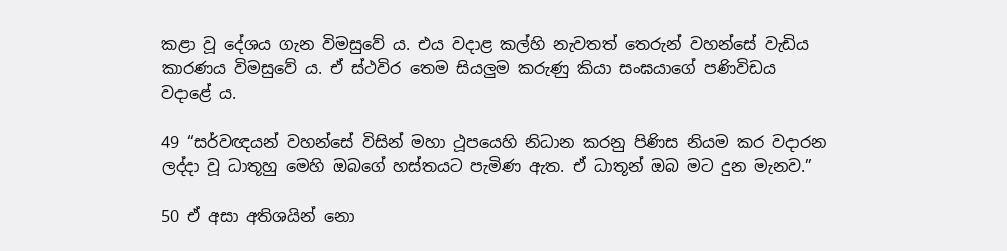කළා වූ දේශය ගැන විමසුවේ ය. එය වදාළ කල්හි නැවතත් තෙරුන් වහන්සේ වැඩිය කාරණය විමසුවේ ය. ඒ ස්ථවිර තෙම සියලුම කරුණු කියා සංඝයාගේ පණිවිඩය වදාළේ ය.

49 “සර්වඥයන් වහන්සේ විසින් මහා ථූපයෙහි නිධාන කරනු පිණිස නියම කර වදාරන ලද්දා වූ ධාතූහු මෙහි ඔබගේ හස්තයට පැමිණ ඇත. ඒ ධාතූන් ඔබ මට දුන මැනව.”

50 ඒ අසා අතිශයින් නො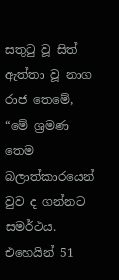සතුටු වූ සිත් ඇත්තා වූ නාග රාජ තෙමේ, “මේ ශ්‍රමණ තෙම බලාත්කාරයෙන් වුව ද ගන්නට සමර්ථය. එහෙයින් 51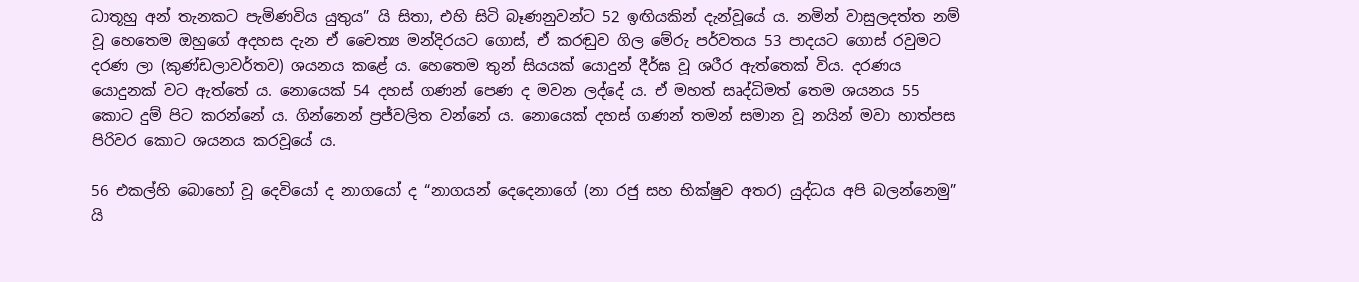ධාතූහු අන් තැනකට පැමිණවිය යුතුය” යි සිතා, එහි සිටි බෑණනුවන්ට 52 ඉඟියකින් දැන්වූයේ ය. නමින් වාසුලදත්ත නම් වූ හෙතෙම ඔහුගේ අදහස දැන ඒ චෛත්‍ය මන්දිරයට ගොස්, ඒ කරඬුව ගිල මේරු පර්වතය 53 පාදයට ගොස් රවුමට දරණ ලා (කුණ්ඩලාවර්තව) ශයනය කළේ ය. හෙතෙම තුන් සියයක් යොදුන් දීර්ඝ වූ ශරීර ඇත්තෙක් විය. දරණය යොදුනක් වට ඇත්තේ ය. නොයෙක් 54 දහස් ගණන් පෙණ ද මවන ලද්දේ ය. ඒ මහත් සෘද්ධිමත් තෙම ශයනය 55 කොට දුම් පිට කරන්නේ ය. ගින්නෙන් ප්‍රජ්වලිත වන්නේ ය. නොයෙක් දහස් ගණන් තමන් සමාන වූ නයින් මවා හාත්පස පිරිවර කොට ශයනය කරවූයේ ය.

56 එකල්හි බොහෝ වූ දෙවියෝ ද නාගයෝ ද “නාගයන් දෙදෙනාගේ (නා රජු සහ භික්ෂුව අතර) යුද්ධය අපි බලන්නෙමු” යි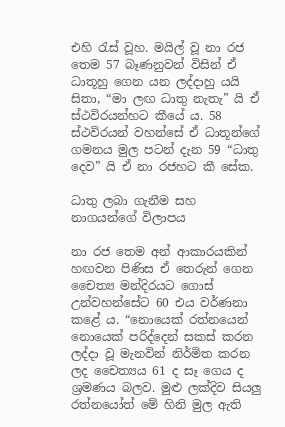එහි රැස් වූහ. මයිල් වූ නා රජ තෙම 57 බෑණනුවන් විසින් ඒ ධාතූහු ගෙන යන ලද්දාහු යයි සිතා, “මා ලඟ ධාතු නැතැ” යි ඒ ස්ථවිරයන්හට කීයේ ය. 58 ස්ථවිරයන් වහන්සේ ඒ ධාතූන්ගේ ගමනය මුල පටන් දැන 59 “ධාතු දෙව” යි ඒ නා රජහට කී සේක.

ධාතු ලබා ගැනීම සහ නාගයන්ගේ විලාපය

නා රජ තෙම අන් ආකාරයකින් හඟවන පිණිස ඒ තෙරුන් ගෙන චෛත්‍ය මන්දිරයට ගොස් උන්වහන්සේට 60 එය වර්ණනා කළේ ය. “නොයෙක් රත්නයෙන් නොයෙක් පරිද්දෙන් සකස් කරන ලද්දා වූ මැනවින් නිර්මිත කරන ලද චෛත්‍යය 61 ද සෑ ගෙය ද ශ්‍රමණය බලව. මුළු ලක්දිව සියලු රත්නයෝත් මේ හිනි මුල ඇති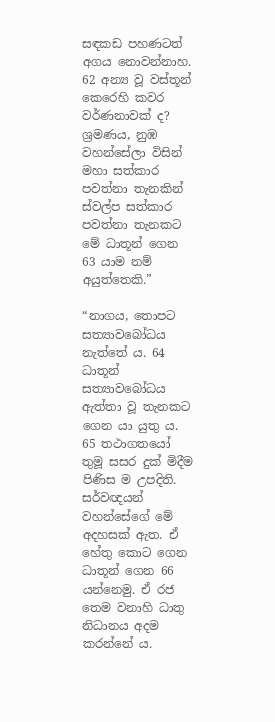සඳකඩ පහණටත් අගය නොවන්නාහ. 62 අන්‍ය වූ වස්තූන් කෙරෙහි කවර වර්ණනාවක් ද? ශ්‍රමණය, නුඹ වහන්සේලා විසින් මහා සත්කාර පවත්නා තැනකින් ස්වල්ප සත්කාර පවත්නා තැනකට මේ ධාතූන් ගෙන 63 යාම නම් අයුත්තෙකි.”

“නාගය, තොපට සත්‍යාවබෝධය නැත්තේ ය. 64 ධාතූන් සත්‍යාවබෝධය ඇත්තා වූ තැනකට ගෙන යා යුතු ය. 65 තථාගතයෝ තුමූ සසර දුක් මිදීම පිණිස ම උපදිති. සර්වඥයන් වහන්සේගේ මේ අදහසක් ඇත. ඒ හේතු කොට ගෙන ධාතූන් ගෙන 66 යන්නෙමු. ඒ රජ තෙම වනාහි ධාතු නිධානය අදම කරන්නේ ය.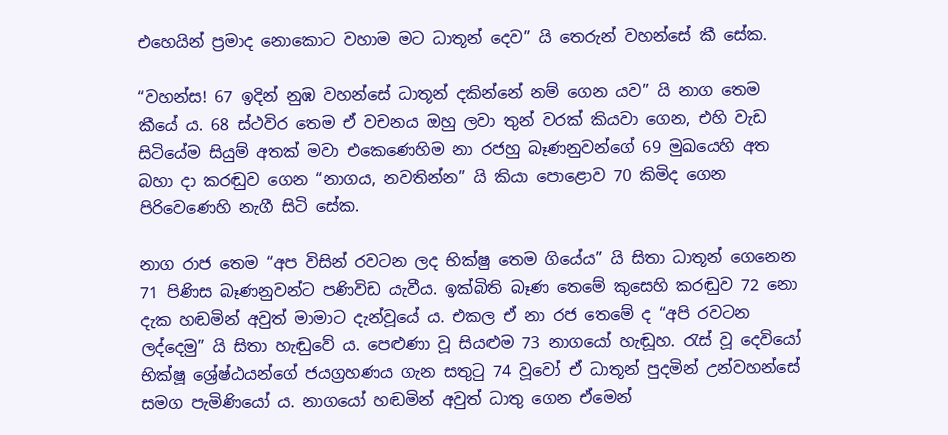එහෙයින් ප්‍රමාද නොකොට වහාම මට ධාතූන් දෙව” යි තෙරුන් වහන්සේ කී සේක.

“වහන්ස! 67 ඉදින් නුඹ වහන්සේ ධාතූන් දකින්නේ නම් ගෙන යව” යි නාග තෙම කීයේ ය. 68 ස්ථවිර තෙම ඒ වචනය ඔහු ලවා තුන් වරක් කියවා ගෙන, එහි වැඩ සිටියේම සියුම් අතක් මවා එකෙණෙහිම නා රජහු බෑණනුවන්ගේ 69 මුඛයෙහි අත බහා දා කරඬුව ගෙන “නාගය, නවතින්න” යි කියා පොළොව 70 කිමිද ගෙන පිරිවෙණෙහි නැගී සිටි සේක.

නාග රාජ තෙම “අප විසින් රවටන ලද භික්ෂු තෙම ගියේය” යි සිතා ධාතූන් ගෙනෙන 71 පිණිස බෑණනුවන්ට පණිවිඩ යැවීය. ඉක්බිති බෑණ තෙමේ කුසෙහි කරඬුව 72 නො දැක හඬමින් අවුත් මාමාට දැන්වූයේ ය. එකල ඒ නා රජ තෙමේ ද “අපි රවටන ලද්දෙමු” යි සිතා හැඬුවේ ය. පෙළුණා වූ සියළුම 73 නාගයෝ හැඬූහ. රැස් වූ දෙවියෝ භික්ෂූ ශ්‍රේෂ්ඨයන්ගේ ජයග්‍රහණය ගැන සතුටු 74 වූවෝ ඒ ධාතූන් පුදමින් උන්වහන්සේ සමග පැමිණියෝ ය. නාගයෝ හඬමින් අවුත් ධාතු ගෙන ඒමෙන්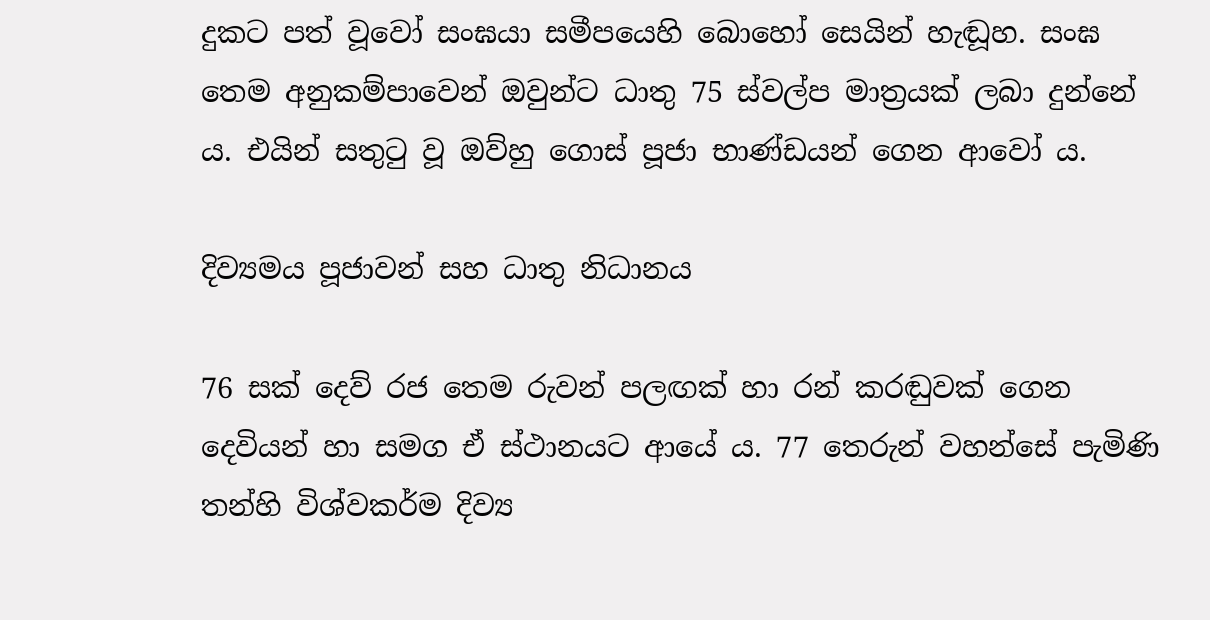දුකට පත් වූවෝ සංඝයා සමීපයෙහි බොහෝ සෙයින් හැඬූහ. සංඝ තෙම අනුකම්පාවෙන් ඔවුන්ට ධාතු 75 ස්වල්ප මාත්‍රයක් ලබා දුන්නේ ය. එයින් සතුටු වූ ඔව්හු ගොස් පූජා භාණ්ඩයන් ගෙන ආවෝ ය.

දිව්‍යමය පූජාවන් සහ ධාතු නිධානය

76 සක් දෙව් රජ තෙම රුවන් පලඟක් හා රන් කරඬුවක් ගෙන දෙවියන් හා සමග ඒ ස්ථානයට ආයේ ය. 77 තෙරුන් වහන්සේ පැමිණි තන්හි විශ්වකර්ම දිව්‍ය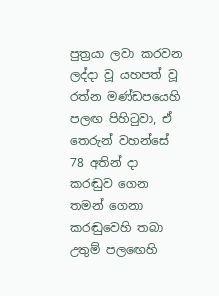පුත්‍රයා ලවා කරවන ලද්දා වූ යහපත් වූ රත්න මණ්ඩපයෙහි පලඟ පිහිටුවා, ඒ තෙරුන් වහන්සේ 78 අතින් දා කරඬුව ගෙන තමන් ගෙනා කරඬුවෙහි තබා උතුම් පලඟෙහි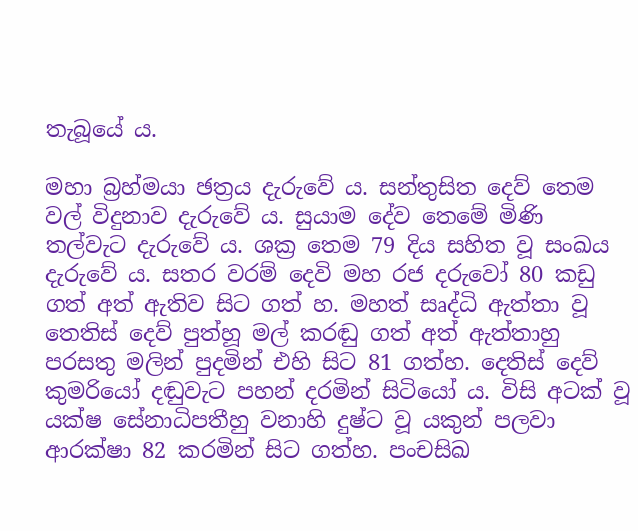තැබූයේ ය.

මහා බ්‍රහ්මයා ඡත්‍රය දැරුවේ ය. සන්තුසිත දෙව් තෙම වල් විදුනාව දැරුවේ ය. සුයාම දේව තෙමේ මිණි තල්වැට දැරුවේ ය. ශක්‍ර තෙම 79 දිය සහිත වූ සංඛය දැරුවේ ය. සතර වරම් දෙවි මහ රජ දරුවෝ 80 කඩු ගත් අත් ඇතිව සිට ගත් හ. මහත් සෘද්ධි ඇත්තා වූ තෙතිස් දෙව් පුත්හූ මල් කරඬු ගත් අත් ඇත්තාහු පරසතු මලින් පුදමින් එහි සිට 81 ගත්හ. දෙතිස් දෙව් කුමරියෝ දඬුවැට පහන් දරමින් සිටියෝ ය. විසි අටක් වූ යක්ෂ සේනාධිපතීහු වනාහි දුෂ්ට වූ යකුන් පලවා ආරක්ෂා 82 කරමින් සිට ගත්හ. පංචසිඛ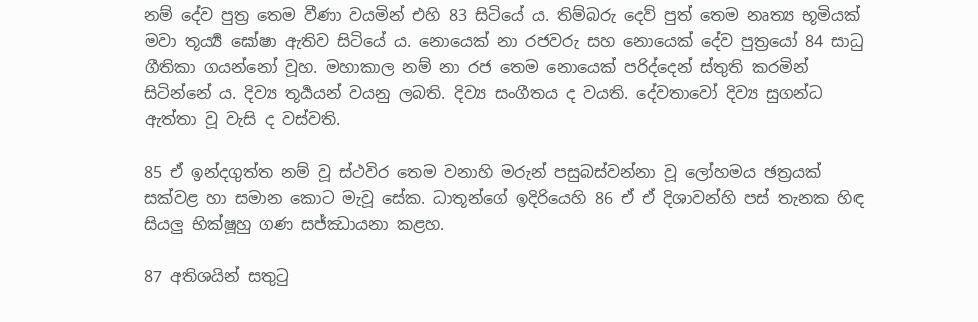නම් දේව පුත්‍ර තෙම වීණා වයමින් එහි 83 සිටියේ ය. තිම්බරු දෙව් පුත් තෙම නෘත්‍ය භූමියක් මවා තූර්‍ය්‍ය ඝෝෂා ඇතිව සිටියේ ය. නොයෙක් නා රජවරු සහ නොයෙක් දේව පුත්‍රයෝ 84 සාධු ගීතිකා ගයන්නෝ වූහ. මහාකාල නම් නා රජ තෙම නොයෙක් පරිද්දෙන් ස්තුති කරමින් සිටින්නේ ය. දිව්‍ය තූර්‍යයන් වයනු ලබති. දිව්‍ය සංගීතය ද වයති. දේවතාවෝ දිව්‍ය සුගන්ධ ඇත්තා වූ වැසි ද වස්වති.

85 ඒ ඉන්දගුත්ත නම් වූ ස්ථවිර තෙම වනාහි මරුන් පසුබස්වන්නා වූ ලෝහමය ඡත්‍රයක් සක්වළ හා සමාන කොට මැවූ සේක. ධාතූන්ගේ ඉදිරියෙහි 86 ඒ ඒ දිශාවන්හි පස් තැනක හිඳ සියලු භික්ෂූහු ගණ සජ්ඣායනා කළහ.

87 අතිශයින් සතුටු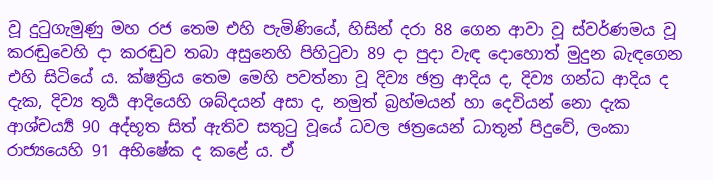වූ දුටුගැමුණු මහ රජ තෙම එහි පැමිණියේ, හිසින් දරා 88 ගෙන ආවා වූ ස්වර්ණමය වූ කරඬුවෙහි දා කරඬුව තබා අසුනෙහි පිහිටුවා 89 දා පුදා වැඳ දොහොත් මුදුන බැඳගෙන එහි සිටියේ ය. ක්ෂත්‍රිය තෙම මෙහි පවත්නා වූ දිව්‍ය ඡත්‍ර ආදිය ද, දිව්‍ය ගන්ධ ආදිය ද දැක, දිව්‍ය තූර්‍ය ආදියෙහි ශබ්දයන් අසා ද, නමුත් බ්‍රහ්මයන් හා දෙවියන් නො දැක ආශ්චර්‍ය්‍ය 90 අද්භූත සිත් ඇතිව සතුටු වූයේ ධවල ඡත්‍රයෙන් ධාතූන් පිදුවේ, ලංකා රාජ්‍යයෙහි 91 අභිෂේක ද කළේ ය. ඒ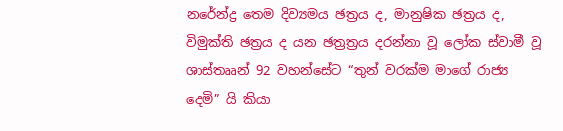නරේන්ද්‍ර තෙම දිව්‍යමය ඡත්‍රය ද, මානුෂික ඡත්‍රය ද, විමුක්ති ඡත්‍රය ද යන ඡත්‍රත්‍රය දරන්නා වූ ලෝක ස්වාමී වූ ශාස්තෲන් 92 වහන්සේට “තුන් වරක්ම මාගේ රාජ්‍ය දෙමි” යි කියා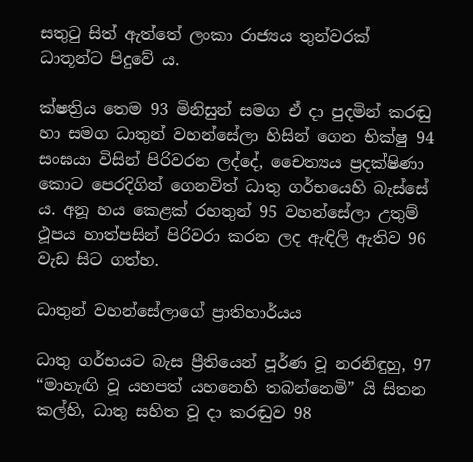සතුටු සිත් ඇත්තේ ලංකා රාජ්‍යය තුන්වරක් ධාතූන්ට පිදුවේ ය.

ක්ෂත්‍රිය තෙම 93 මිනිසුන් සමග ඒ දා පුදමින් කරඬු හා සමග ධාතුන් වහන්සේලා හිසින් ගෙන භික්ෂු 94 සංඝයා විසින් පිරිවරන ලද්දේ, චෛත්‍යය ප්‍රදක්ෂිණා කොට පෙරදිගින් ගෙනවිත් ධාතු ගර්භයෙහි බැස්සේ ය. අනූ හය කෙළක් රහතුන් 95 වහන්සේලා උතුම් ථූපය හාත්පසින් පිරිවරා කරන ලද ඇඳිලි ඇතිව 96 වැඩ සිට ගත්හ.

ධාතුන් වහන්සේලාගේ ප්‍රාතිහාර්යය

ධාතු ගර්භයට බැස ප්‍රීතියෙන් පූර්ණ වූ නරනිඳුහු, 97 “මාහැඟි වූ යහපත් යහනෙහි තබන්නෙමි” යි සිතන කල්හි, ධාතු සහිත වූ දා කරඬුව 98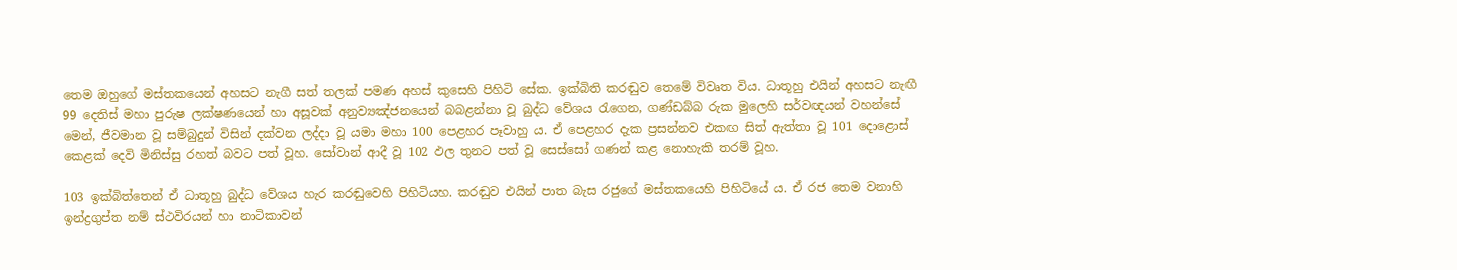තෙම ඔහුගේ මස්තකයෙන් අහසට නැගී සත් තලක් පමණ අහස් කුසෙහි පිහිටි සේක. ඉක්බිති කරඬුව තෙමේ විවෘත විය. ධාතූහු එයින් අහසට නැඟී 99 දෙතිස් මහා පුරුෂ ලක්ෂණයෙන් හා අසූවක් අනුව්‍යඤ්ජනයෙන් බබළන්නා වූ බුද්ධ වේශය රැගෙන, ගණ්ඩබ්බ රුක මුලෙහි සර්වඥයන් වහන්සේ මෙන්, ජීවමාන වූ සම්බුදුන් විසින් දක්වන ලද්දා වූ යමා මහා 100 පෙළහර පෑවාහු ය. ඒ පෙළහර දැක ප්‍රසන්නව එකඟ සිත් ඇත්තා වූ 101 දොළොස් කෙළක් දෙවි මිනිස්සු රහත් බවට පත් වූහ. සෝවාන් ආදී වූ 102 ඵල තුනට පත් වූ සෙස්සෝ ගණන් කළ නොහැකි තරම් වූහ.

103 ඉක්බිත්තෙන් ඒ ධාතූහු බුද්ධ වේශය හැර කරඬුවෙහි පිහිටියහ. කරඬුව එයින් පාත බැස රජුගේ මස්තකයෙහි පිහිටියේ ය. ඒ රජ තෙම වනාහි ඉන්ද්‍රගුප්ත නම් ස්ථවිරයන් හා නාටිකාවන්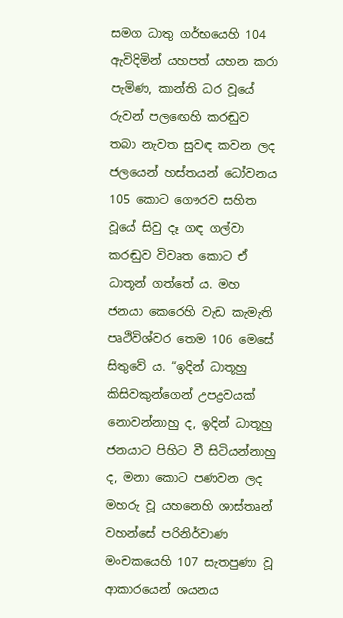සමග ධාතු ගර්භයෙහි 104 ඇවිදිමින් යහපත් යහන කරා පැමිණ, කාන්ති ධර වූයේ රුවන් පලඟෙහි කරඬුව තබා නැවත සුවඳ කවන ලද ජලයෙන් හස්තයන් ධෝවනය 105 කොට ගෞරව සහිත වූයේ සිවු දෑ ගඳ ගල්වා කරඬුව විවෘත කොට ඒ ධාතූන් ගත්තේ ය. මහ ජනයා කෙරෙහි වැඩ කැමැති පෘථිවිශ්වර තෙම 106 මෙසේ සිතුවේ ය. “ඉදින් ධාතූහු කිසිවකුන්ගෙන් උපද්‍රවයක් නොවන්නාහු ද, ඉදින් ධාතූහු ජනයාට පිහිට වී සිටියන්නාහු ද, මනා කොට පණවන ලද මහරු වූ යහනෙහි ශාස්තෘන් වහන්සේ පරිනිර්වාණ මංචකයෙහි 107 සැතපුණා වූ ආකාරයෙන් ශයනය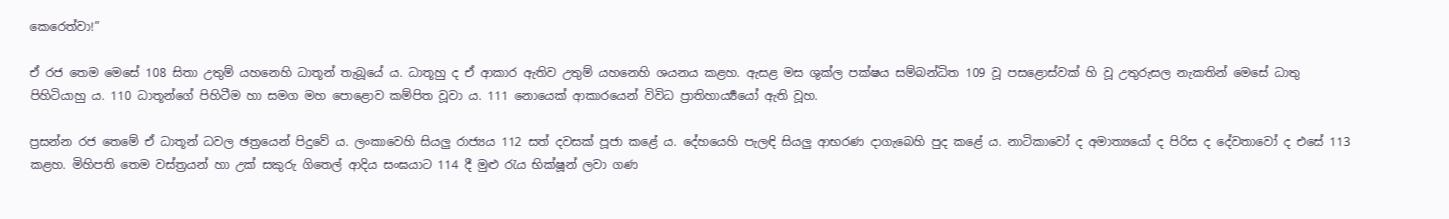කෙරෙත්වා!”

ඒ රජ තෙම මෙසේ 108 සිතා උතුම් යහනෙහි ධාතූන් තැබූයේ ය. ධාතූහු ද ඒ ආකාර ඇතිව උතුම් යහනෙහි ශයනය කළහ. ඇසළ මස ශුක්ල පක්ෂය සම්බන්ධිත 109 වූ පසළොස්වක් හි වූ උතුරුසල නැකතින් මෙසේ ධාතු පිහිටියාහු ය. 110 ධාතූන්ගේ පිහිටීම හා සමග මහ පොළොව කම්පිත වූවා ය. 111 නොයෙක් ආකාරයෙන් විවිධ ප්‍රාතිහාර්‍ය්‍යයෝ ඇති වූහ.

ප්‍රසන්න රජ තෙමේ ඒ ධාතූන් ධවල ඡත්‍රයෙන් පිදුවේ ය. ලංකාවෙහි සියලු රාජ්‍යය 112 සත් දවසක් පූජා කළේ ය. දේහයෙහි පැලඳි සියලු ආභරණ දාගැබෙහි පුද කළේ ය. නාටිකාවෝ ද අමාත්‍යයෝ ද පිරිස ද දේවතාවෝ ද එසේ 113 කළහ. මිහිපති තෙම වස්ත්‍රයන් හා උක් සකුරු ගිතෙල් ආදිය සංඝයාට 114 දී මුළු රැය භික්ෂූන් ලවා ගණ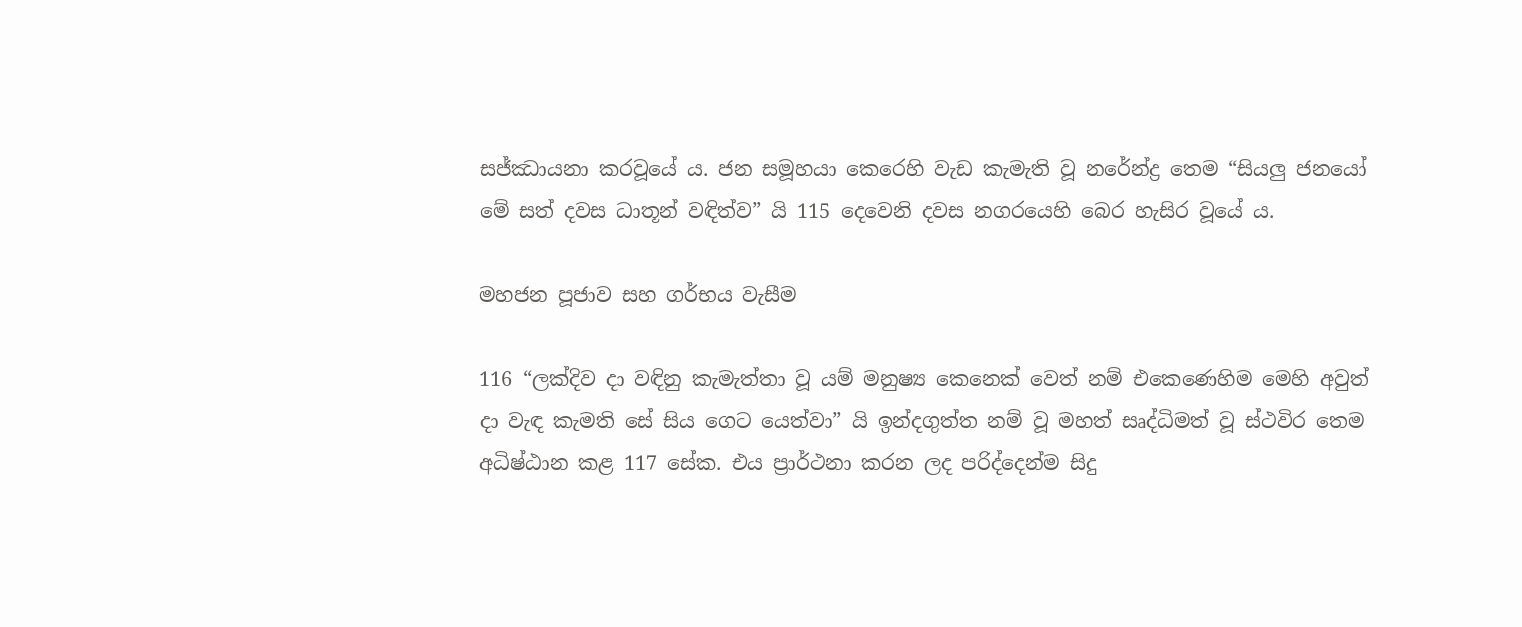සජ්ඣායනා කරවූයේ ය. ජන සමූහයා කෙරෙහි වැඩ කැමැති වූ නරේන්ද්‍ර තෙම “සියලු ජනයෝ මේ සත් දවස ධාතූන් වඳිත්ව” යි 115 දෙවෙනි දවස නගරයෙහි බෙර හැසිර වූයේ ය.

මහජන පූජාව සහ ගර්භය වැසීම

116 “ලක්දිව දා වඳිනු කැමැත්තා වූ යම් මනුෂ්‍ය කෙනෙක් වෙත් නම් එකෙණෙහිම මෙහි අවුත් දා වැඳ කැමති සේ සිය ගෙට යෙත්වා” යි ඉන්දගුත්ත නම් වූ මහත් සෘද්ධිමත් වූ ස්ථවිර තෙම අධිෂ්ඨාන කළ 117 සේක. එය ප්‍රාර්ථනා කරන ලද පරිද්දෙන්ම සිදු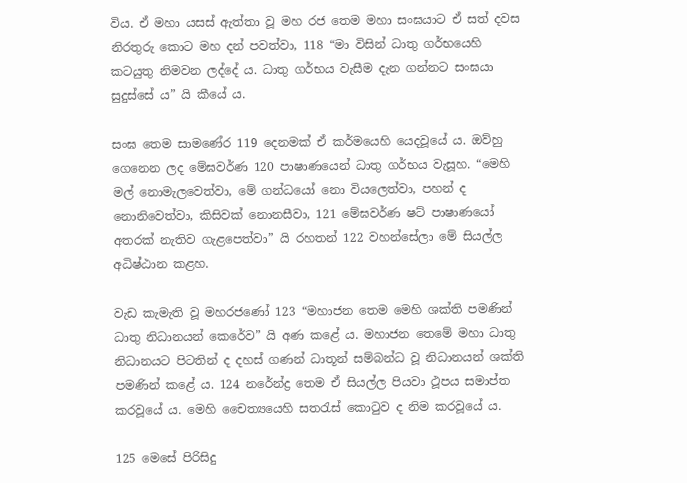විය. ඒ මහා යසස් ඇත්තා වූ මහ රජ තෙම මහා සංඝයාට ඒ සත් දවස නිරතුරු කොට මහ දන් පවත්වා, 118 “මා විසින් ධාතු ගර්භයෙහි කටයුතු නිමවන ලද්දේ ය. ධාතු ගර්භය වැසීම දැන ගන්නට සංඝයා සුදුස්සේ ය” යි කීයේ ය.

සංඝ තෙම සාමණේර 119 දෙනමක් ඒ කර්මයෙහි යෙදවූයේ ය. ඔව්හු ගෙනෙන ලද මේඝවර්ණ 120 පාෂාණයෙන් ධාතු ගර්භය වැසූහ. “මෙහි මල් නොමැලවෙත්වා, මේ ගන්ධයෝ නො වියලෙත්වා, පහන් ද නොනිවෙත්වා, කිසිවක් නොනසීවා, 121 මේඝවර්ණ ෂට් පාෂාණයෝ අතරක් නැතිව ගැළපෙත්වා” යි රහතන් 122 වහන්සේලා මේ සියල්ල අධිෂ්ඨාන කළහ.

වැඩ කැමැති වූ මහරජණෝ 123 “මහාජන තෙම මෙහි ශක්ති පමණින් ධාතු නිධානයන් කෙරේව” යි අණ කළේ ය. මහාජන තෙමේ මහා ධාතු නිධානයට පිටතින් ද දහස් ගණන් ධාතූන් සම්බන්ධ වූ නිධානයන් ශක්ති පමණින් කළේ ය. 124 නරේන්ද්‍ර තෙම ඒ සියල්ල පියවා ථූපය සමාප්ත කරවූයේ ය. මෙහි චෛත්‍යයෙහි සතරැස් කොටුව ද නිම කරවූයේ ය.

125 මෙසේ පිරිසිදු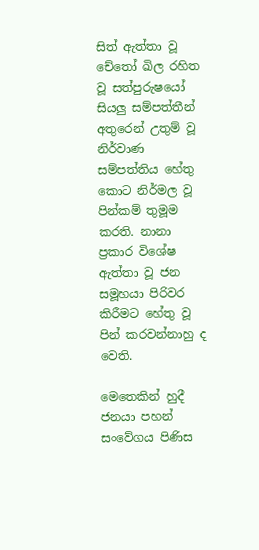සිත් ඇත්තා වූ චේතෝ ඛිල රහිත වූ සත්පුරුෂයෝ සියලු සම්පත්තීන් අතුරෙන් උතුම් වූ නිර්වාණ සම්පත්තිය හේතු කොට නිර්මල වූ පින්කම් තුමූම කරති. නානා ප්‍රකාර විශේෂ ඇත්තා වූ ජන සමූහයා පිරිවර කිරීමට හේතු වූ පින් කරවන්නාහු ද වෙති.

මෙතෙකින් හුදී ජනයා පහන් සංවේගය පිණිස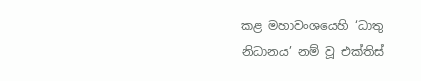කළ මහාවංශයෙහි ‘ධාතු නිධානය’ නම් වූ එක්තිස්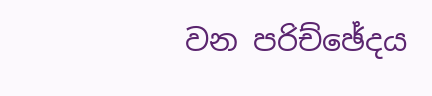වන පරිච්ඡේදය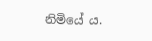නිමියේ ය.